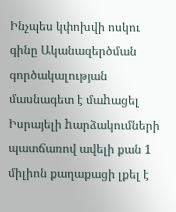Ինչպես կփոխվի ոսկու գինը Ականազերծման գործակալության մասնագետ է մաhացել Իսրայելի hարձակումների պատճառով ավելի քան 1 միլիոն քաղաքացի լքել է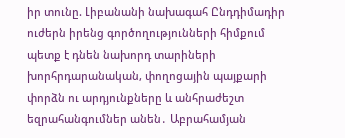իր տունը. Լիբանանի նախագահ Ընդդիմադիր ուժերն իրենց գործողությունների հիմքում պետք է դնեն նախորդ տարիների խորհրդարանական, փողոցային պայքարի փորձն ու արդյունքները և անհրաժեշտ եզրահանգումներ անեն․ Աբրահամյան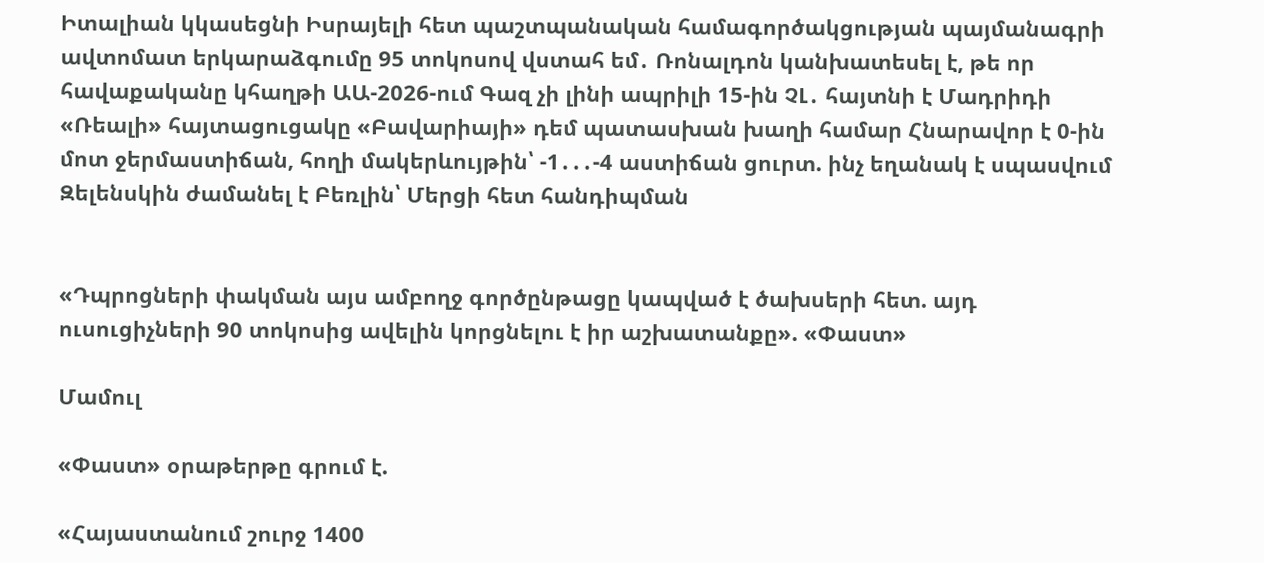Իտալիան կկասեցնի Իսրայելի հետ պաշտպանական համագործակցության պայմանագրի ավտոմատ երկարաձգումը 95 տոկոսով վստահ եմ․ Ռոնալդոն կանխատեսել է, թե որ հավաքականը կհաղթի ԱԱ-2026-ում Գազ չի լինի ապրիլի 15-ին ՉԼ․ հայտնի է Մադրիդի «Ռեալի» հայտացուցակը «Բավարիայի» դեմ պատասխան խաղի համար Հնարավոր է 0-ին մոտ ջերմաստիճան, հողի մակերևույթին՝ -1․․․-4 աստիճան ցուրտ. ինչ եղանակ է սպասվում Զելենսկին ժամանել է Բեռլին՝ Մերցի հետ հանդիպման


«Դպրոցների փակման այս ամբողջ գործընթացը կապված է ծախսերի հետ. այդ ուսուցիչների 90 տոկոսից ավելին կորցնելու է իր աշխատանքը». «Փաստ»

Մամուլ

«Փաստ» օրաթերթը գրում է.

«Հայաստանում շուրջ 1400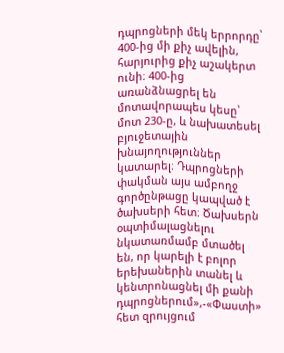դպրոցների մեկ երրորդը՝ 400-ից մի քիչ ավելին, հարյուրից քիչ աշակերտ ունի։ 400-ից առանձնացրել են մոտավորապես կեսը՝ մոտ 230-ը, և նախատեսել բյուջետային խնայողություններ կատարել։ Դպրոցների փակման այս ամբողջ գործընթացը կապված է ծախսերի հետ։ Ծախսերն օպտիմալացնելու նկատառմամբ մտածել են, որ կարելի է բոլոր երեխաներին տանել և կենտրոնացնել մի քանի դպրոցներում»,-«Փաստի» հետ զրույցում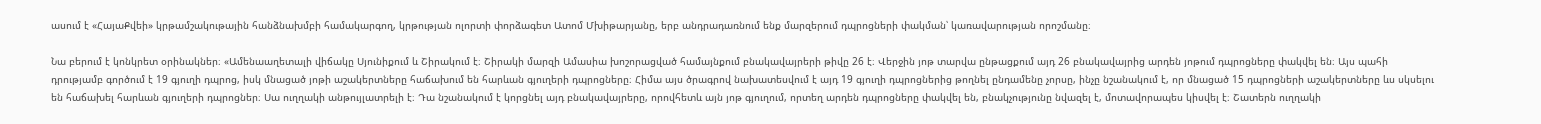ասում է «ՀայաՔվեի» կրթամշակութային հանձնախմբի համակարգող, կրթության ոլորտի փորձագետ Ատոմ Մխիթարյանը, երբ անդրադառնում ենք մարզերում դպրոցների փակման՝ կառավարության որոշմանը։

Նա բերում է կոնկրետ օրինակներ։ «Ամենաաղետալի վիճակը Սյունիքում և Շիրակում է։ Շիրակի մարզի Ամասիա խոշորացված համայնքում բնակավայրերի թիվը 26 է։ Վերջին յոթ տարվա ընթացքում այդ 26 բնակավայրից արդեն յոթում դպրոցները փակվել են։ Այս պահի դրությամբ գործում է 19 գյուղի դպրոց, իսկ մնացած յոթի աշակերտները հաճախում են հարևան գյուղերի դպրոցները։ Հիմա այս ծրագրով նախատեսվում է այդ 19 գյուղի դպրոցներից թողնել ընդամենը չորսը, ինչը նշանակում է, որ մնացած 15 դպրոցների աշակերտները ևս սկսելու են հաճախել հարևան գյուղերի դպրոցներ։ Սա ուղղակի անթույլատրելի է։ Դա նշանակում է կորցնել այդ բնակավայրերը, որովհետև այն յոթ գյուղում, որտեղ արդեն դպրոցները փակվել են, բնակչությունը նվազել է, մոտավորապես կիսվել է։ Շատերն ուղղակի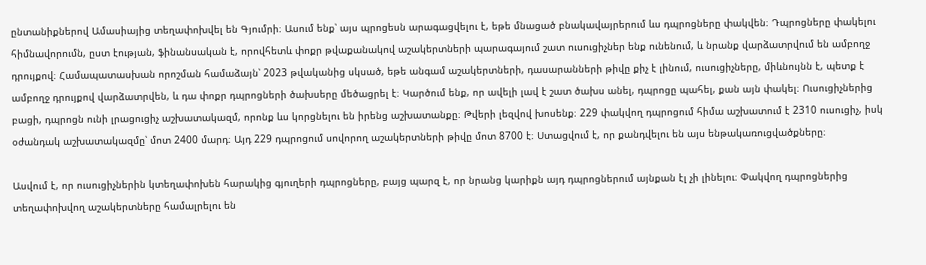ընտանիքներով Ամասիայից տեղափոխվել են Գյումրի։ Ասում ենք՝ այս պրոցեսն արագացվելու է, եթե մնացած բնակավայրերում ևս դպրոցները փակվեն։ Դպրոցները փակելու հիմնավորումն, ըստ էության, ֆինանսական է, որովհետև փոքր թվաքանակով աշակերտների պարագայում շատ ուսուցիչներ ենք ունենում, և նրանք վարձատրվում են ամբողջ դրույքով։ Համապատասխան որոշման համաձայն՝ 2023 թվականից սկսած, եթե անգամ աշակերտների, դասարանների թիվը քիչ է լինում, ուսուցիչները, միևնույնն է, պետք է ամբողջ դրույքով վարձատրվեն, և դա փոքր դպրոցների ծախսերը մեծացրել է։ Կարծում ենք, որ ավելի լավ է շատ ծախս անել, դպրոցը պահել, քան այն փակել։ Ուսուցիչներից բացի, դպրոցն ունի լրացուցիչ աշխատակազմ, որոնք ևս կորցնելու են իրենց աշխատանքը։ Թվերի լեզվով խոսենք։ 229 փակվող դպրոցում հիմա աշխատում է 2310 ուսուցիչ, իսկ օժանդակ աշխատակազմը՝ մոտ 2400 մարդ։ Այդ 229 դպրոցում սովորող աշակերտների թիվը մոտ 8700 է։ Ստացվում է, որ քանդվելու են այս ենթակառուցվածքները։

Ասվում է, որ ուսուցիչներին կտեղափոխեն հարակից գյուղերի դպրոցները, բայց պարզ է, որ նրանց կարիքն այդ դպրոցներում այնքան էլ չի լինելու։ Փակվող դպրոցներից տեղափոխվող աշակերտները համալրելու են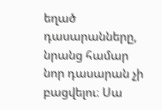եղած դասարանները, նրանց համար նոր դասարան չի բացվելու։ Սա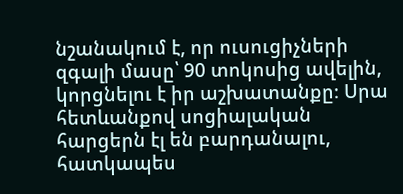նշանակում է, որ ուսուցիչների զգալի մասը՝ 90 տոկոսից ավելին, կորցնելու է իր աշխատանքը։ Սրա հետևանքով սոցիալական հարցերն էլ են բարդանալու, հատկապես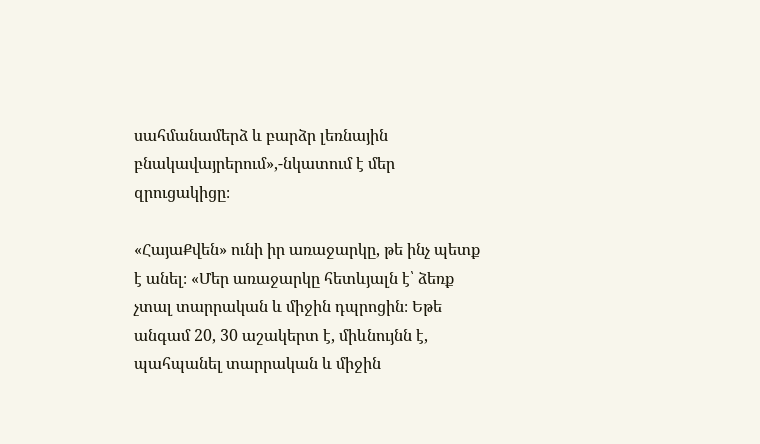սահմանամերձ և բարձր լեռնային բնակավայրերում»,-նկատում է մեր զրուցակիցը։

«ՀայաՔվեն» ունի իր առաջարկը, թե ինչ պետք է անել։ «Մեր առաջարկը հետևյալն է՝ ձեռք չտալ տարրական և միջին դպրոցին։ Եթե անգամ 20, 30 աշակերտ է, միևնույնն է, պահպանել տարրական և միջին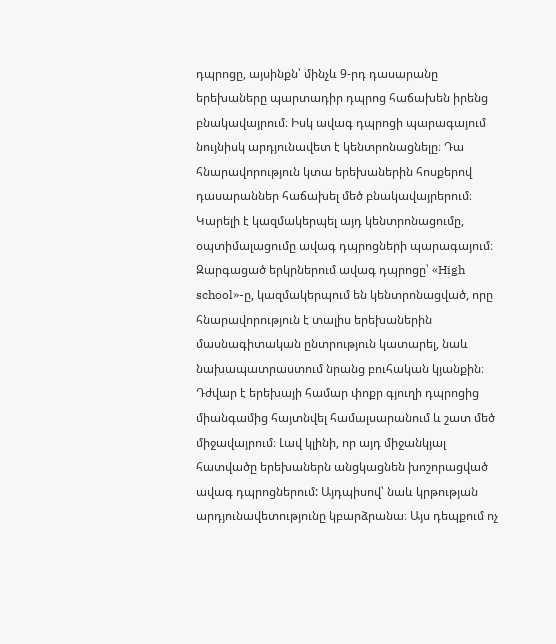դպրոցը, այսինքն՝ մինչև 9-րդ դասարանը երեխաները պարտադիր դպրոց հաճախեն իրենց բնակավայրում։ Իսկ ավագ դպրոցի պարագայում նույնիսկ արդյունավետ է կենտրոնացնելը։ Դա հնարավորություն կտա երեխաներին հոսքերով դասարաններ հաճախել մեծ բնակավայրերում։ Կարելի է կազմակերպել այդ կենտրոնացումը, օպտիմալացումը ավագ դպրոցների պարագայում։ Զարգացած երկրներում ավագ դպրոցը՝ «High school»-ը, կազմակերպում են կենտրոնացված, որը հնարավորություն է տալիս երեխաներին մասնագիտական ընտրություն կատարել, նաև նախապատրաստում նրանց բուհական կյանքին։ Դժվար է երեխայի համար փոքր գյուղի դպրոցից միանգամից հայտնվել համալսարանում և շատ մեծ միջավայրում։ Լավ կլինի, որ այդ միջանկյալ հատվածը երեխաներն անցկացնեն խոշորացված ավագ դպրոցներում: Այդպիսով՝ նաև կրթության արդյունավետությունը կբարձրանա։ Այս դեպքում ոչ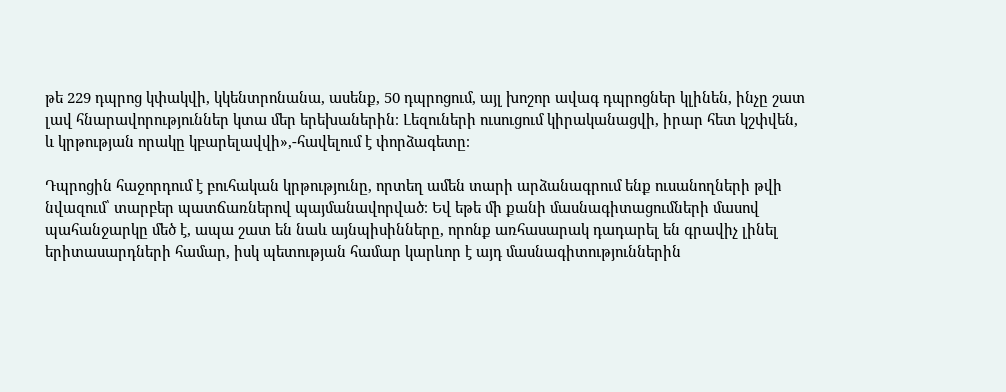թե 229 դպրոց կփակվի, կկենտրոնանա, ասենք, 50 դպրոցում, այլ խոշոր ավագ դպրոցներ կլինեն, ինչը շատ լավ հնարավորություններ կտա մեր երեխաներին։ Լեզուների ուսուցում կիրականացվի, իրար հետ կշփվեն, և կրթության որակը կբարելավվի»,-հավելում է փորձագետը։

Դպրոցին հաջորդում է բուհական կրթությունը, որտեղ ամեն տարի արձանագրում ենք ուսանողների թվի նվազում՝ տարբեր պատճառներով պայմանավորված։ Եվ եթե մի քանի մասնագիտացումների մասով պահանջարկը մեծ է, ապա շատ են նաև այնպիսինները, որոնք առհասարակ դադարել են գրավիչ լինել երիտասարդների համար, իսկ պետության համար կարևոր է այդ մասնագիտություններին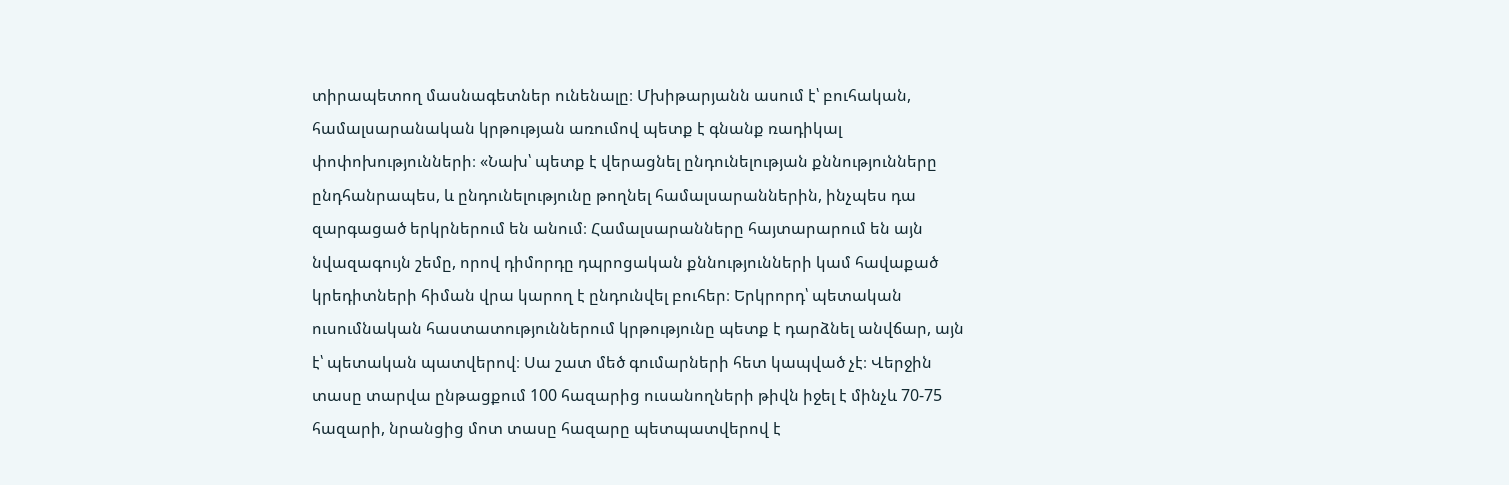տիրապետող մասնագետներ ունենալը։ Մխիթարյանն ասում է՝ բուհական, համալսարանական կրթության առումով պետք է գնանք ռադիկալ փոփոխությունների։ «Նախ՝ պետք է վերացնել ընդունելության քննությունները ընդհանրապես, և ընդունելությունը թողնել համալսարաններին, ինչպես դա զարգացած երկրներում են անում։ Համալսարանները հայտարարում են այն նվազագույն շեմը, որով դիմորդը դպրոցական քննությունների կամ հավաքած կրեդիտների հիման վրա կարող է ընդունվել բուհեր։ Երկրորդ՝ պետական ուսումնական հաստատություններում կրթությունը պետք է դարձնել անվճար, այն է՝ պետական պատվերով։ Սա շատ մեծ գումարների հետ կապված չէ։ Վերջին տասը տարվա ընթացքում 100 հազարից ուսանողների թիվն իջել է մինչև 70-75 հազարի, նրանցից մոտ տասը հազարը պետպատվերով է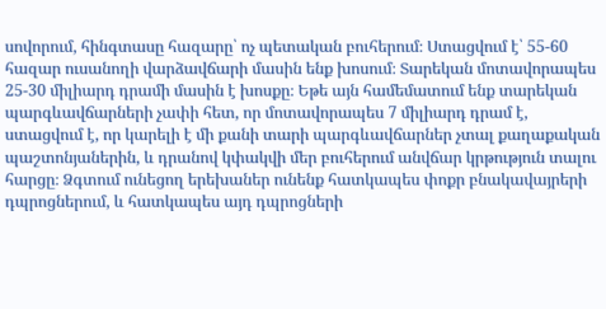սովորում, հինգտասը հազարը՝ ոչ պետական բուհերում։ Ստացվում է՝ 55-60 հազար ուսանողի վարձավճարի մասին ենք խոսում։ Տարեկան մոտավորապես 25-30 միլիարդ դրամի մասին է խոսքը։ Եթե այն համեմատում ենք տարեկան պարգևավճարների չափի հետ, որ մոտավորապես 7 միլիարդ դրամ է, ստացվում է, որ կարելի է մի քանի տարի պարգևավճարներ չտալ քաղաքական պաշտոնյաներին, և դրանով կփակվի մեր բուհերում անվճար կրթություն տալու հարցը։ Ձգտում ունեցող երեխաներ ունենք հատկապես փոքր բնակավայրերի դպրոցներում, և հատկապես այդ դպրոցների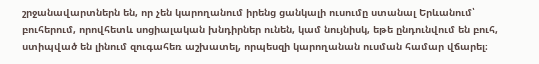շրջանավարտներն են, որ չեն կարողանում իրենց ցանկալի ուսումը ստանալ Երևանում՝ բուհերում, որովհետև սոցիալական խնդիրներ ունեն, կամ նույնիսկ, եթե ընդունվում են բուհ, ստիպված են լինում զուգահեռ աշխատել, որպեսզի կարողանան ուսման համար վճարել։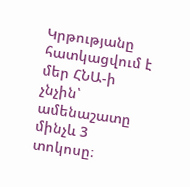Կրթությանը հատկացվում է մեր ՀՆԱ-ի չնչին՝ ամենաշատը մինչև 3 տոկոսը։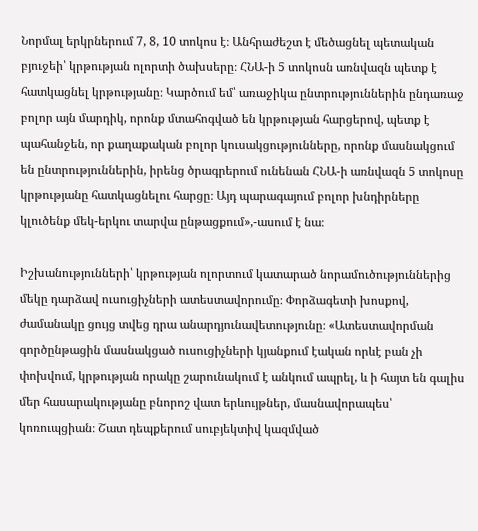Նորմալ երկրներում 7, 8, 10 տոկոս է։ Անհրաժեշտ է մեծացնել պետական բյուջեի՝ կրթության ոլորտի ծախսերը։ ՀՆԱ-ի 5 տոկոսն առնվազն պետք է հատկացնել կրթությանը։ Կարծում եմ՝ առաջիկա ընտրություններին ընդառաջ բոլոր այն մարդիկ, որոնք մտահոգված են կրթության հարցերով, պետք է պահանջեն, որ քաղաքական բոլոր կուսակցությունները, որոնք մասնակցում են ընտրություններին, իրենց ծրագրերում ունենան ՀՆԱ-ի առնվազն 5 տոկոսը կրթությանը հատկացնելու հարցը։ Այդ պարագայում բոլոր խնդիրները կլուծենք մեկ-երկու տարվա ընթացքում»,-ասում է նա։

Իշխանությունների՝ կրթության ոլորտում կատարած նորամուծություններից մեկը դարձավ ուսուցիչների ատեստավորումը։ Փորձագետի խոսքով, ժամանակը ցույց տվեց դրա անարդյունավետությունը։ «Ատեստավորման գործընթացին մասնակցած ուսուցիչների կյանքում էական որևէ բան չի փոխվում, կրթության որակը շարունակում է անկում ապրել, և ի հայտ են գալիս մեր հասարակությանը բնորոշ վատ երևույթներ, մասնավորապես՝ կոռուպցիան։ Շատ դեպքերում սուբյեկտիվ կազմված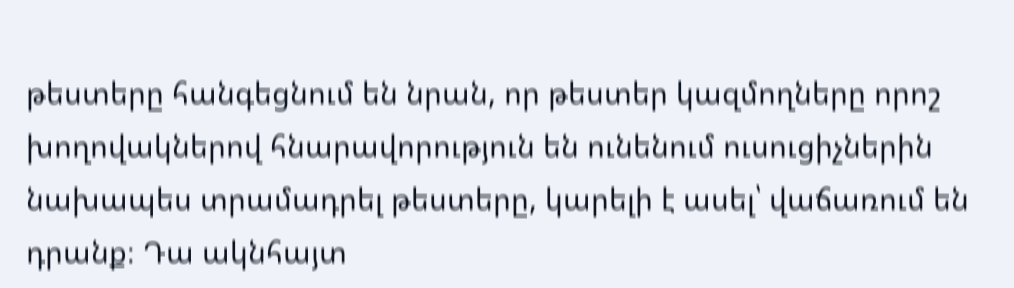թեստերը հանգեցնում են նրան, որ թեստեր կազմողները որոշ խողովակներով հնարավորություն են ունենում ուսուցիչներին նախապես տրամադրել թեստերը, կարելի է ասել՝ վաճառում են դրանք։ Դա ակնհայտ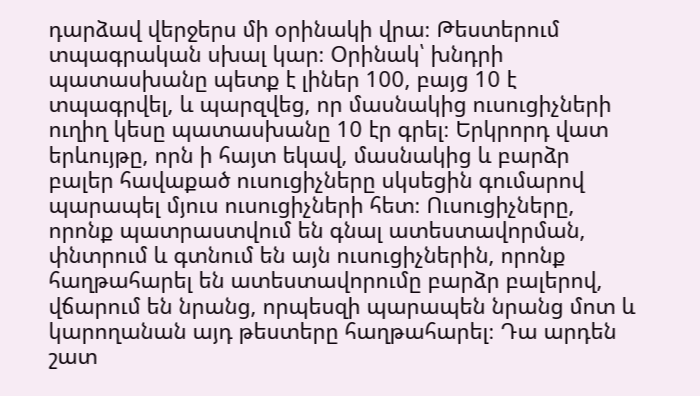դարձավ վերջերս մի օրինակի վրա։ Թեստերում տպագրական սխալ կար։ Օրինակ՝ խնդրի պատասխանը պետք է լիներ 100, բայց 10 է տպագրվել, և պարզվեց, որ մասնակից ուսուցիչների ուղիղ կեսը պատասխանը 10 էր գրել։ Երկրորդ վատ երևույթը, որն ի հայտ եկավ, մասնակից և բարձր բալեր հավաքած ուսուցիչները սկսեցին գումարով պարապել մյուս ուսուցիչների հետ։ Ուսուցիչները, որոնք պատրաստվում են գնալ ատեստավորման, փնտրում և գտնում են այն ուսուցիչներին, որոնք հաղթահարել են ատեստավորումը բարձր բալերով, վճարում են նրանց, որպեսզի պարապեն նրանց մոտ և կարողանան այդ թեստերը հաղթահարել։ Դա արդեն շատ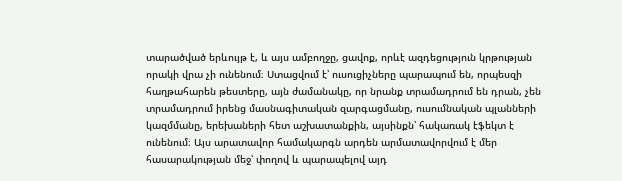տարածված երևույթ է, և այս ամբողջը, ցավոք, որևէ ազդեցություն կրթության որակի վրա չի ունենում։ Ստացվում է՝ ուսուցիչները պարապում են, որպեսզի հաղթահարեն թեստերը, այն ժամանակը, որ նրանք տրամադրում են դրան, չեն տրամադրում իրենց մասնագիտական զարգացմանը, ուսումնական պլանների կազմմանը, երեխաների հետ աշխատանքին, այսինքն՝ հակառակ էֆեկտ է ունենում։ Այս արատավոր համակարգն արդեն արմատավորվում է մեր հասարակության մեջ՝ փողով և պարապելով այդ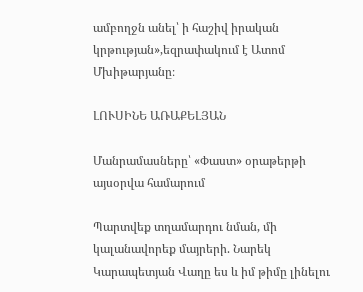ամբողջն անել՝ ի հաշիվ իրական կրթության»,եզրափակում է Ատոմ Մխիթարյանը։

ԼՈՒՍԻՆԵ ԱՌԱՔԵԼՅԱՆ

Մանրամասները՝ «Փաստ» օրաթերթի այսօրվա համարում

Պարտվեք տղամարդու նման, մի կալանավորեք մայրերի. Նարեկ Կարապետյան Վաղը ես և իմ թիմը լինելու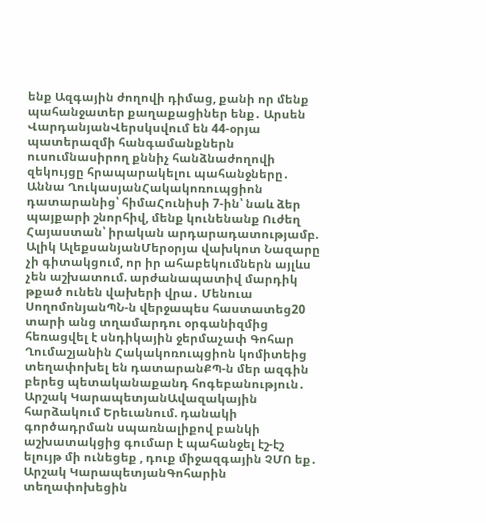ենք Ազգային ժողովի դիմաց, քանի որ մենք պահանջատեր քաղաքացիներ ենք․ Արսեն ՎարդանյանՎերսկսվում են 44-օրյա պատերազմի հանգամանքներն ուսումնասիրող քննիչ հանձնաժողովի զեկույցը հրապարակելու պահանջները․ Աննա ՂուկասյանՀակակոռուպցիոն դատարանից՝ հիմաՀունիսի 7-ին՝ նաև ձեր պայքարի շնորհիվ, մենք կունենանք Ուժեղ Հայաստան՝ իրական արդարադատությամբ. Ալիկ ԱլեքսանյանՄերօրյա վախկոտ Նազարը չի գիտակցում, որ իր ահաբեկումներն այլևս չեն աշխատում. արժանապատիվ մարդիկ թքած ունեն վախերի վրա․ Մենուա ՍողոմոնյանՊՆ-ն վերջապես հաստատեց20 տարի անց տղամարդու օրգանիզմից հեռացվել է սնդիկային ջերմաչափ Գոհար Ղումաշյանին Հակակոռուպցիոն կոմիտեից տեղափոխել են դատարանՔՊ-ն մեր ազգին բերեց պետականաքանդ հոգեբանություն․ Արշակ ԿարապետյանԱվազակային հարձակում Երեւանում. դանակի գործադրման սպառնալիքով բանկի աշխատակցից գումար է պահանջել էշ-էշ ելույթ մի ունեցեք , դուք միջազգային ՉՄՈ եք․ Արշակ ԿարապետյանԳոհարին տեղափոխեցին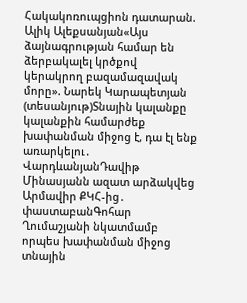Հակակոռուպցիոն դատարան. Ալիկ Ալեքսանյան«Այս ձայնագրության համար են ձերբակալել կրծքով կերակրող բազամազավակ մորը». Նարեկ Կարապետյան (տեսանյութ)Տնային կալանքը կալանքին համարժեք խափանման միջոց է, դա էլ ենք առարկելու․ ՎարդևանյանԴավիթ Մինասյանն ազատ արձակվեց Արմավիր ՔԿՀ-ից․ փաստաբանԳոհար Ղումաշյանի նկատմամբ որպես խափանման միջոց տնային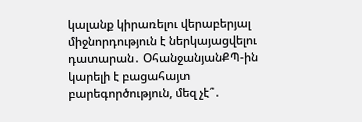կալանք կիրառելու վերաբերյալ միջնորդություն է ներկայացվելու դատարան․ ՕհանջանյանՔՊ-ին կարելի է բացահայտ բարեգործություն, մեզ չէ՞․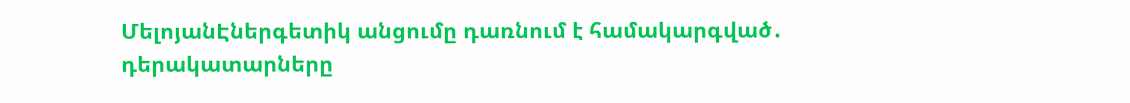ՄելոյանԷներգետիկ անցումը դառնում է համակարգված․ դերակատարները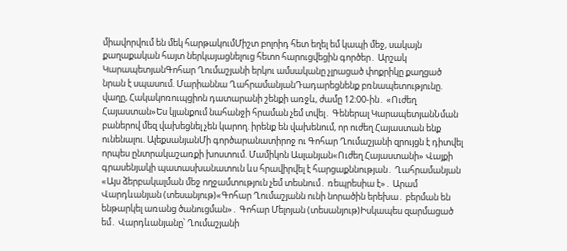միավորվում են մեկ հարթակումՄիշտ բոլոիդ հետ եղել եմ կապի մեջ, սակայն քաղաքական հայտ ներկայացնելուց հետո հարուցվեցին գործեր․ Արշակ ԿարապետյանԳոհար Ղումաշյանի երկու ամսականը չլրացած փոքրիկը քաղցած նրան է սպասում. Մարիաննա ՂահրամանյանԴադարեցնենք բռնապետությունը. վաղը, Հակակոռուպցիոն դատարանի շենքի առջև, ժամը 12:00-ին․ «Ուժեղ Հայաստան»Ես կյանքում նահանջի հրաման չեմ տվել․ Գեներալ ԿարապետյանՆման բաներով մեզ վախեցնել չեն կարող. իրենք են վախենում, որ ուժեղ Հայաստան ենք ունենալու. ԱլեքսանյանՄի գործարանատիրոջ ու Գոհար Ղումաշյանի զրույցն է դիտվել որպես ընտրակաշառքի խոստում. Մամիկոն Ասլանյան«Ուժեղ Հայաստանի» Վայքի գրասենյակի պատասխանատուն ևս հրավիրվել է հարցաքննության․ Ղահրամանյան «Այս ձերբակալման մեջ ողջամտություն չեմ տեսնում․ ռեպրեսիա է»․ Արամ Վարդևանյան (տեսանյութ)«Գոհար Ղումաշյանն ունի նորածին երեխա․ բերման են ենթարկել առանց ծանուցման»․ Գոհար Մելոյան (տեսանյութ)Իսկապես զարմացած եմ․ Վարդևանյանը՝ Ղումաշյանի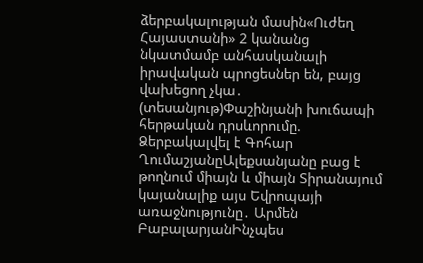ձերբակալության մասին«Ուժեղ Հայաստանի» 2 կանանց նկատմամբ անհասկանալի իրավական պրոցեսներ են, բայց վախեցող չկա․ (տեսանյութ)Փաշինյանի խուճապի հերթական դրսևորումը. Ձերբակալվել է Գոհար ՂումաշյանըԱլեքսանյանը բաց է թողնում միայն և միայն Տիրանայում կայանալիք այս Եվրոպայի առաջնությունը․ Արմեն ԲաբալարյանԻնչպես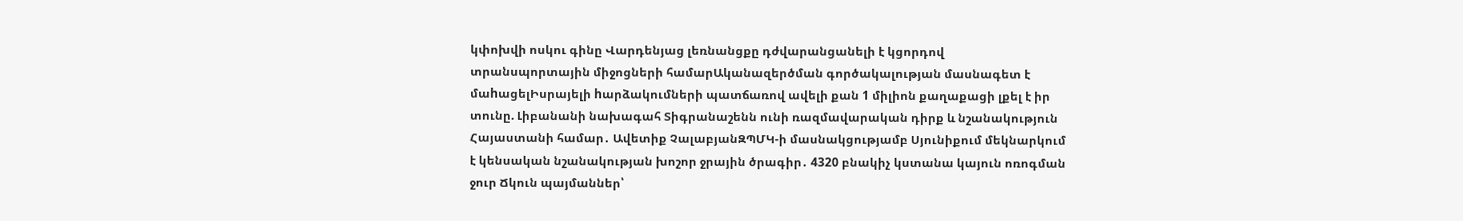կփոխվի ոսկու գինը Վարդենյաց լեռնանցքը դժվարանցանելի է կցորդով տրանսպորտային միջոցների համարԱկանազերծման գործակալության մասնագետ է մաhացելԻսրայելի hարձակումների պատճառով ավելի քան 1 միլիոն քաղաքացի լքել է իր տունը. Լիբանանի նախագահ Տիգրանաշենն ունի ռազմավարական դիրք և նշանակություն Հայաստանի համար․ Ավետիք ՉալաբյանԶՊՄԿ-ի մասնակցությամբ Սյունիքում մեկնարկում է կենսական նշանակության խոշոր ջրային ծրագիր․ 4320 բնակիչ կստանա կայուն ոռոգման ջուր Ճկուն պայմաններ՝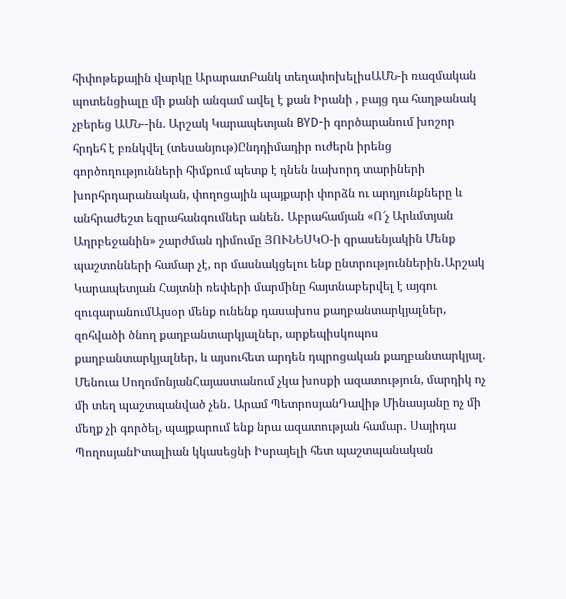հիփոթեքային վարկը ԱրարատԲանկ տեղափոխելիսԱՄՆ-ի ռազմական պոտենցիալը մի քանի անգամ ավել է քան Իրանի , բայց դա հաղթանակ չբերեց ԱՄՆ--ին. Արշակ Կարապետյան BYD-ի գործարանում խոշոր հրդեհ է բռնկվել (տեսանյութ)Ընդդիմադիր ուժերն իրենց գործողությունների հիմքում պետք է դնեն նախորդ տարիների խորհրդարանական, փողոցային պայքարի փորձն ու արդյունքները և անհրաժեշտ եզրահանգումներ անեն․ Աբրահամյան «Ո՜չ Արևմտյան Ադրբեջանին» շարժման դիմումը ՅՈՒՆԵՍԿՕ-ի գրասենյակին Մենք պաշտոնների համար չէ, որ մասնակցելու ենք ընտրություններին․Արշակ Կարապետյան Հայտնի ռեփերի մարմինը հայտնաբերվել է այգու զուգարանումԱյսօր մենք ունենք դասախոս քաղբանտարկյալներ, զոհվածի ծնող քաղբանտարկյալներ, արքեպիսկոպոս քաղբանտարկյալներ, և այսուհետ արդեն դպրոցական քաղբանտարկյալ. Մենուա ՍողոմոնյանՀայաստանում չկա խոսքի ազատություն, մարդիկ ոչ մի տեղ պաշտպանված չեն․ Արամ ՊետրոսյանԴավիթ Մինասյանը ոչ մի մեղք չի գործել, պայքարում ենք նրա ազատության համար․ Սայիդա ՊողոսյանԻտալիան կկասեցնի Իսրայելի հետ պաշտպանական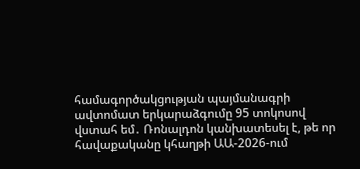համագործակցության պայմանագրի ավտոմատ երկարաձգումը 95 տոկոսով վստահ եմ․ Ռոնալդոն կանխատեսել է, թե որ հավաքականը կհաղթի ԱԱ-2026-ում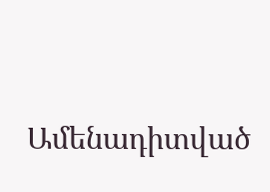Ամենադիտված